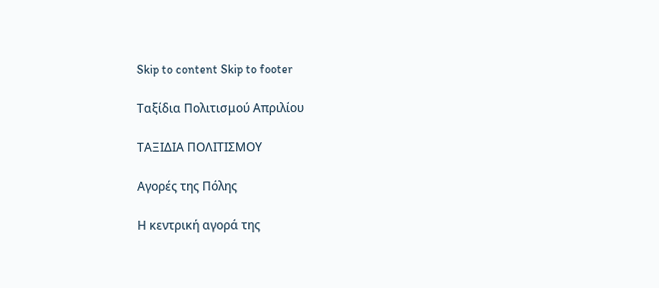Skip to content Skip to footer

Ταξίδια Πολιτισμού Απριλίου

ΤΑΞΙΔΙΑ ΠΟΛΙΤΙΣΜΟΥ

Αγορές της Πόλης

Η κεντρική αγορά της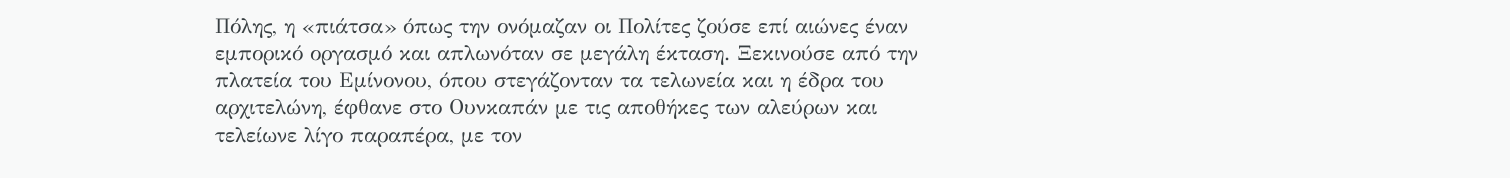Πόλης, η «πιάτσα» όπως την ονόμαζαν οι Πολίτες ζούσε επί αιώνες έναν εμπορικό οργασμό και απλωνόταν σε μεγάλη έκταση. Ξεκινούσε από την πλατεία του Εμίνονου, όπου στεγάζονταν τα τελωνεία και η έδρα του αρχιτελώνη, έφθανε στο Ουνκαπάν με τις αποθήκες των αλεύρων και τελείωνε λίγο παραπέρα, με τον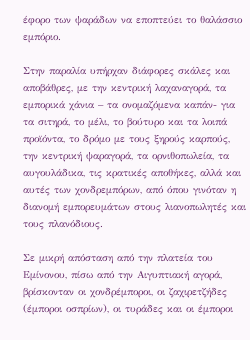έφορο των ψαράδων να εποπτεύει το θαλάσσιο εμπόριο.

Στην παραλία υπήρχαν διάφορες σκάλες και αποβάθρες, με την κεντρική λαχαναγορά, τα εμπορικά χάνια – τα ονομαζόμενα καπάν- για τα σιτηρά, το μέλι, το βούτυρο και τα λοιπά προϊόντα, το δρόμο με τους ξηρούς καρπούς, την κεντρική ψαραγορά, τα ορνιθοπωλεία, τα αυγουλάδικα, τις κρατικές αποθήκες, αλλά και αυτές των χονδρεμπόρων, από όπου γινόταν η διανομή εμπορευμάτων στους λιανοπωλητές και τους πλανόδιους.

Σε μικρή απόσταση από την πλατεία του Εμίνονου, πίσω από την Αιγυπτιακή αγορά, βρίσκονταν οι χονδρέμποροι, οι ζαχιρετζήδες (έμποροι οσπρίων), οι τυράδες και οι έμποροι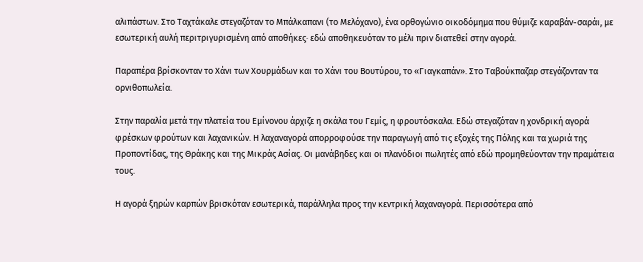αλιπάστων. Στο Ταχτάκαλε στεγαζόταν το Μπάλκαπανι (το Μελόχανο), ένα ορθογώνιο οικοδόμημα που θύμιζε καραβάν-σαράι, με εσωτερική αυλή περιτριγυρισμένη από αποθήκες· εδώ αποθηκευόταν το μέλι πριν διατεθεί στην αγορά.

Παραπέρα βρίσκονταν το Χάνι των Χουρμάδων και το Χάνι του Βουτύρου, το «Γιαγκαπάν». Στο Ταβούκπαζαρ στεγάζονταν τα ορνιθοπωλεία.

Στην παραλία μετά την πλατεία του Εμίνονου άρχιζε η σκάλα του Γεμίς, η φρουτόσκαλα. Εδώ στεγαζόταν η χονδρική αγορά φρέσκων φρούτων και λαχανικών. Η λαχαναγορά απορροφούσε την παραγωγή από τις εξοχές της Πόλης και τα χωριά της Προποντίδας, της Θράκης και της Μικράς Ασίας. Οι μανάβηδες και οι πλανόδιοι πωλητές από εδώ προμηθεύονταν την πραμάτεια τους.

Η αγορά ξηρών καρπών βρισκόταν εσωτερικά, παράλληλα προς την κεντρική λαχαναγορά. Περισσότερα από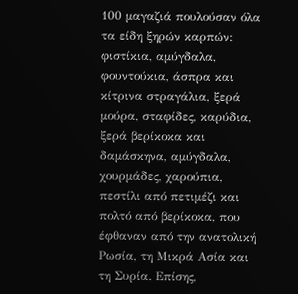100 μαγαζιά πουλούσαν όλα τα είδη ξηρών καρπών: φιστίκια, αμύγδαλα, φουντούκια, άσπρα και κίτρινα στραγάλια, ξερά μούρα, σταφίδες, καρύδια, ξερά βερίκοκα και δαμάσκηνα, αμύγδαλα, χουρμάδες, χαρούπια, πεστίλι από πετιμέζι και πολτό από βερίκοκα, που έφθαναν από την ανατολική Ρωσία, τη Μικρά Ασία και τη Συρία. Επίσης,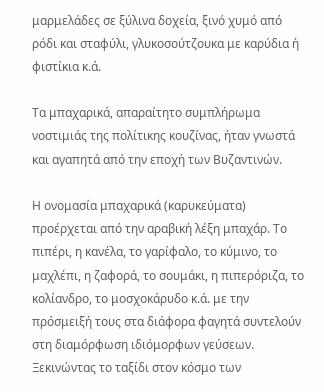μαρμελάδες σε ξύλινα δοχεία, ξινό χυμό από ρόδι και σταφύλι, γλυκοσούτζουκα με καρύδια ή φιστίκια κ.ά.

Τα μπαχαρικά, απαραίτητο συμπλήρωμα νοστιμιάς της πολίτικης κουζίνας, ήταν γνωστά και αγαπητά από την εποχή των Βυζαντινών.

Η ονομασία μπαχαρικά (καρυκεύματα) προέρχεται από την αραβική λέξη μπαχάρ. Το πιπέρι, η κανέλα, το γαρίφαλο, το κύμινο, το μαχλέπι, η ζαφορά, το σουμάκι, η πιπερόριζα, το κολίανδρο, το μοσχοκάρυδο κ.ά. με την πρόσμειξή τους στα διάφορα φαγητά συντελούν στη διαμόρφωση ιδιόμορφων γεύσεων. Ξεκινώντας το ταξίδι στον κόσμο των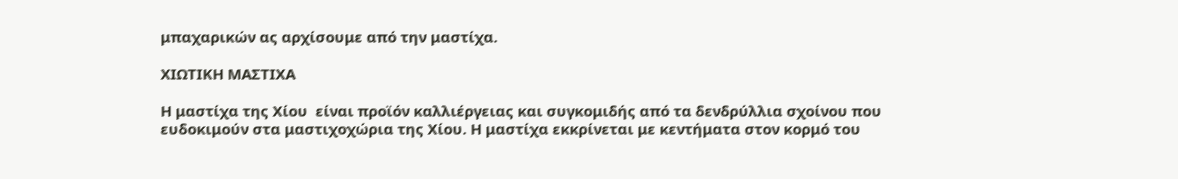μπαχαρικών ας αρχίσουμε από την μαστίχα.

ΧΙΩΤΙΚΗ ΜΑΣΤΙΧΑ

Η μαστίχα της Χίου  είναι προϊόν καλλιέργειας και συγκομιδής από τα δενδρύλλια σχοίνου που ευδοκιμούν στα μαστιχοχώρια της Χίου. Η μαστίχα εκκρίνεται με κεντήματα στον κορμό του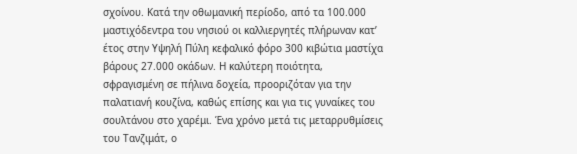σχοίνου. Κατά την οθωμανική περίοδο, από τα 100.000 μαστιχόδεντρα του νησιού οι καλλιεργητές πλήρωναν κατ’ έτος στην Υψηλή Πύλη κεφαλικό φόρο 300 κιβώτια μαστίχα βάρους 27.000 οκάδων. Η καλύτερη ποιότητα, σφραγισμένη σε πήλινα δοχεία, προοριζόταν για την παλατιανή κουζίνα, καθώς επίσης και για τις γυναίκες του σουλτάνου στο χαρέμι. Ένα χρόνο μετά τις μεταρρυθμίσεις του Τανζιμάτ, ο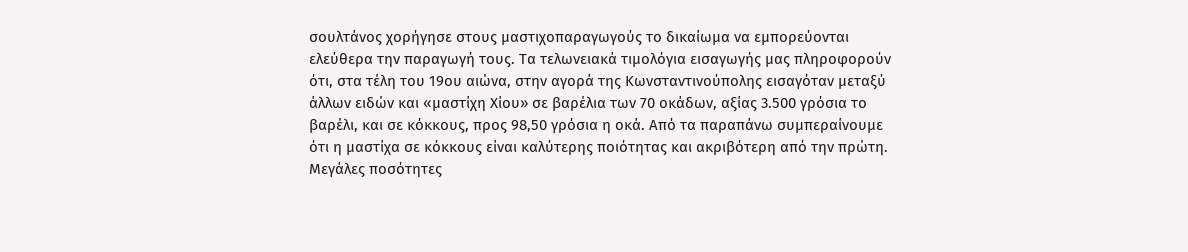σουλτάνος χορήγησε στους μαστιχοπαραγωγούς το δικαίωμα να εμπορεύονται ελεύθερα την παραγωγή τους. Τα τελωνειακά τιμολόγια εισαγωγής μας πληροφορούν ότι, στα τέλη του 19ου αιώνα, στην αγορά της Κωνσταντινούπολης εισαγόταν μεταξύ άλλων ειδών και «μαστίχη Χίου» σε βαρέλια των 70 οκάδων, αξίας 3.500 γρόσια το βαρέλι, και σε κόκκους, προς 98,50 γρόσια η οκά. Από τα παραπάνω συμπεραίνουμε ότι η μαστίχα σε κόκκους είναι καλύτερης ποιότητας και ακριβότερη από την πρώτη. Μεγάλες ποσότητες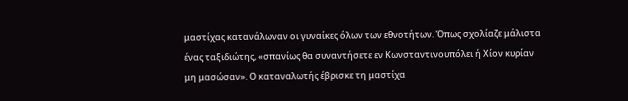μαστίχας κατανάλωναν οι γυναίκες όλων των εθνοτήτων. Όπως σχολίαζε μάλιστα ένας ταξιδιώτης, «σπανίως θα συναντήσετε εν Κωνσταντινουπόλει ή Χίον κυρίαν μη μασώσαν». Ο καταναλωτής έβρισκε τη μαστίχα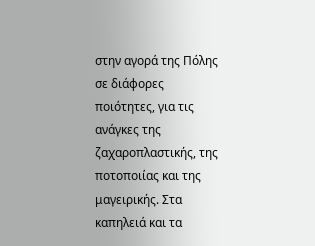στην αγορά της Πόλης σε διάφορες ποιότητες, για τις ανάγκες της ζαχαροπλαστικής, της ποτοποιίας και της μαγειρικής. Στα καπηλειά και τα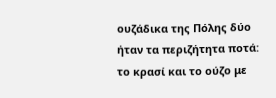ουζάδικα της Πόλης δύο ήταν τα περιζήτητα ποτά: το κρασί και το ούζο με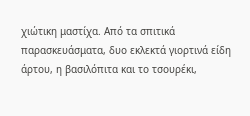χιώτικη μαστίχα. Από τα σπιτικά παρασκευάσματα, δυο εκλεκτά γιορτινά είδη άρτου, η βασιλόπιτα και το τσουρέκι,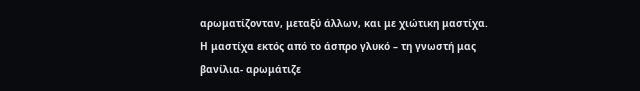αρωματίζονταν, μεταξύ άλλων, και με χιώτικη μαστίχα. Η μαστίχα εκτός από το άσπρο γλυκό – τη γνωστή μας βανίλια- αρωμάτιζε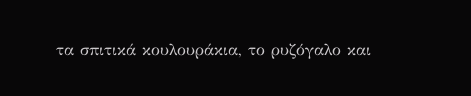τα σπιτικά κουλουράκια, το ρυζόγαλο και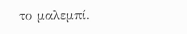το μαλεμπί.